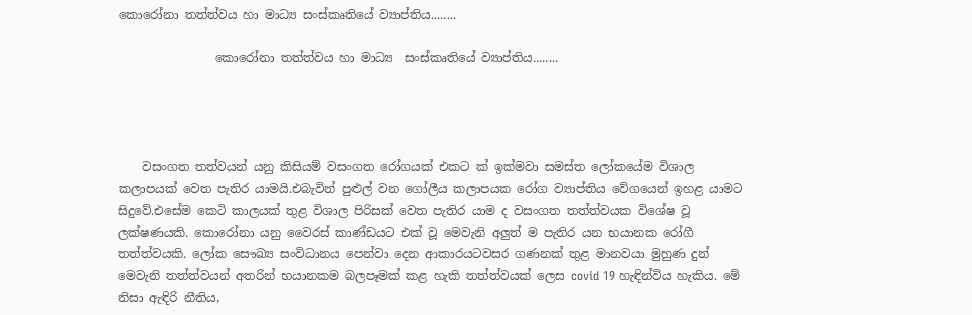කොරෝනා තත්ත්වය හා මාධ්‍ය සංස්කෘතියේ ව්‍යාප්තිය........

                කොරෝනා තත්ත්වය හා මාධ්‍ය  සංස්කෘතියේ ව්‍යාප්තිය........




    වසංගත තත්වයන් යනු කිසියම් වසංගත රෝගයක් එකට ක් ඉක්මවා සමස්ත ලෝකයේම විශාල කලාපයක් වෙත පැතිර යාමයි.එබැවින් පුළුල් වන ගෝලීය කලාපයක රෝග ව්‍යාප්තිය වේගයෙන් ඉහළ යාමට සිදුවේ.එසේම කෙටි කාලයක් තුළ විශාල පිරිසක් වෙත පැතිර යාම ද වසංගත තත්ත්වයක විශේෂ වූ ලක්ෂණයකි. කොරෝනා යනු වෛරස් කාණ්ඩයට එක් වූ මෙවැනි අලුත් ම පැතිර යන භයානක රෝගී තත්ත්වයකි. ලෝක සෞඛ්‍ය සංවිධානය පෙන්වා දෙන ආකාරයටවසර ගණනක් තුළ මානවයා මුහුණ දුන් මෙවැනි තත්ත්වයන් අතරින් භයානකම බලපෑමක් කළ හැකි තත්ත්වයක් ලෙස covid 19 හැඳින්විය හැකිය. මේ නිසා ඇඳිරි නීතිය,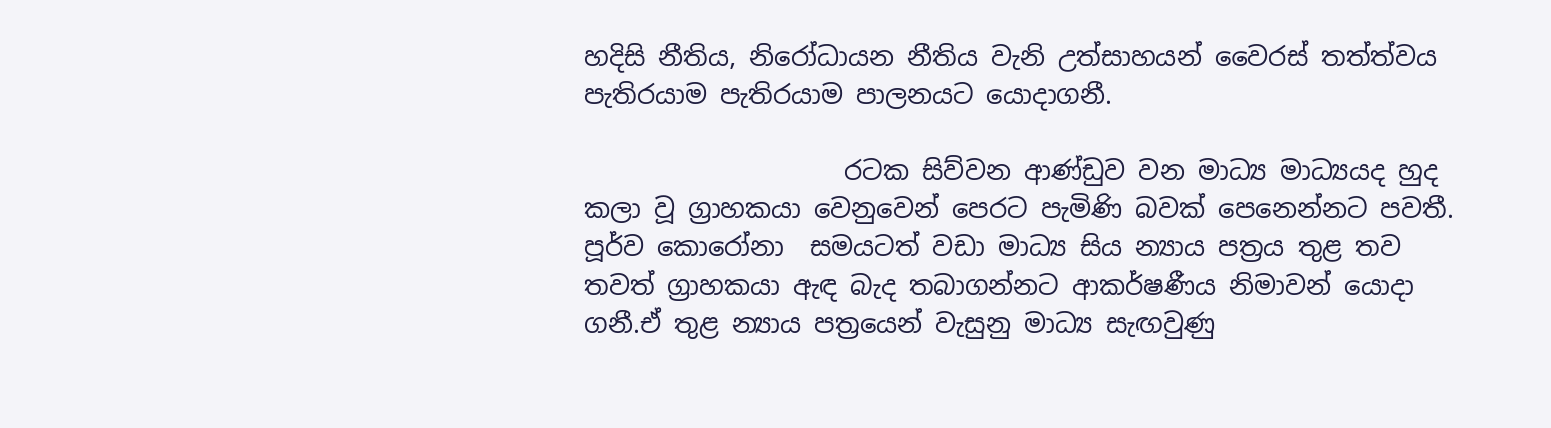හදිසි නීතිය, නිරෝධායන නීතිය වැනි උත්සාහයන් වෛරස් තත්ත්වය පැතිරයාම පැතිරයාම පාලනයට යොදාගනී.

                    රටක සිව්වන ආණ්ඩුව වන මාධ්‍ය මාධ්‍යයද හුද කලා වූ ග්‍රාහකයා වෙනුවෙන් පෙරට පැමිණි බවක් පෙනෙන්නට පවතී. පූර්ව කොරෝනා  සමයටත් වඩා මාධ්‍ය සිය න්‍යාය පත්‍රය තුළ තව තවත් ග්‍රාහකයා ඇඳ බැද තබාගන්නට ආකර්ෂණීය නිමාවන් යොදා ගනී.ඒ තුළ න්‍යාය පත්‍රයෙන් වැසුනු මාධ්‍ය සැඟවුණු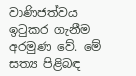වාණිජත්වය ඉටුකර ගැනීම අරමුණ වේ. මේ සත්‍ය පිළිබඳ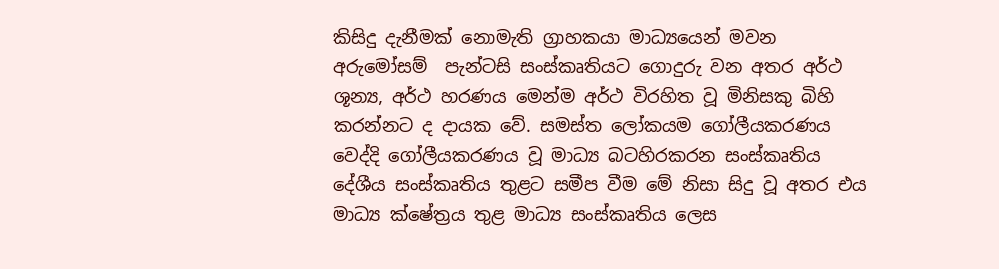කිසිදු දැනීමක් නොමැති ග්‍රාහකයා මාධ්‍යයෙන් මවන අරුමෝසම්  පැන්ටසි සංස්කෘතියට ගොදුරු වන අතර අර්ථ ශූන්‍ය, අර්ථ හරණය මෙන්ම අර්ථ විරහිත වූ මිනිසකු බිහි කරන්නට ද දායක වේ. සමස්ත ලෝකයම ගෝලීයකරණය වෙද්දි ගෝලීයකරණය වූ මාධ්‍ය බටහිරකරන සංස්කෘතිය දේශීය සංස්කෘතිය තුළට සමීප වීම මේ නිසා සිදු වූ අතර එය මාධ්‍ය ක්ෂේත්‍රය තුළ මාධ්‍ය සංස්කෘතිය ලෙස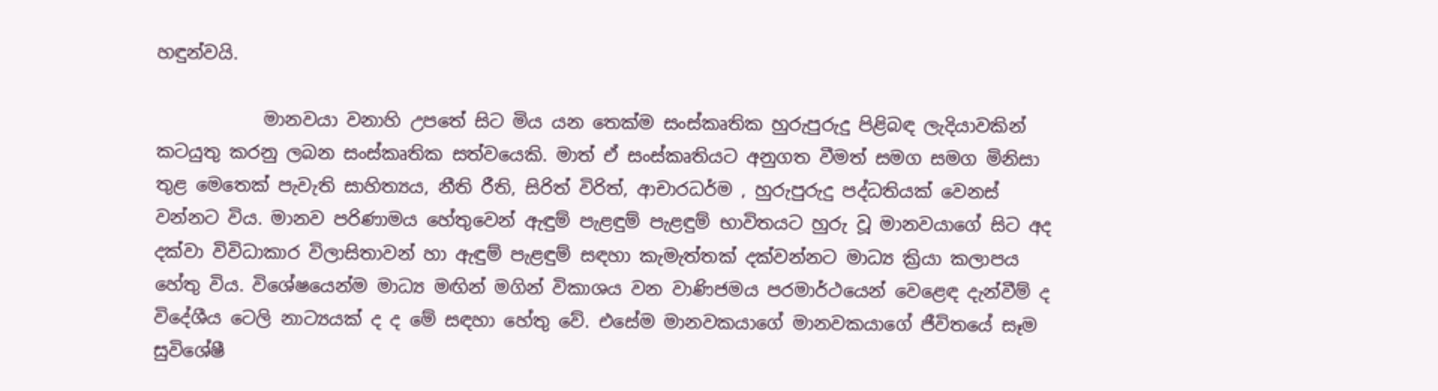හඳුන්වයි.

            මානවයා වනාහි උපතේ සිට මිය යන තෙක්ම සංස්කෘතික හුරුපුරුදු පිළිබඳ ලැදියාවකින් කටයුතු කරනු ලබන සංස්කෘතික සත්වයෙකි. මාත් ඒ සංස්කෘතියට අනුගත වීමත් සමග සමග මිනිසා තුළ මෙතෙක් පැවැති සාහිත්‍යය, නීති රීති, සිරිත් විරිත්, ආචාරධර්ම , හුරුපුරුදු පද්ධතියක් වෙනස් වන්නට විය. මානව පරිණාමය හේතුවෙන් ඇඳුම් පැළඳුම් පැළඳුම් භාවිතයට හුරු වූ මානවයාගේ සිට අද දක්වා විවිධාකාර විලාසිතාවන් හා ඇඳුම් පැළඳුම් සඳහා කැමැත්තක් දක්වන්නට මාධ්‍ය ක්‍රියා කලාපය හේතු විය. විශේෂයෙන්ම මාධ්‍ය මඟින් මගින් විකාශය වන වාණිජමය පරමාර්ථයෙන් වෙළෙඳ දැන්වීම් ද විදේශීය ටෙලි නාට්‍යයක් ද ද මේ සඳහා හේතු වේ. එසේම මානවකයාගේ මානවකයාගේ ජීවිතයේ සෑම සුවිශේෂී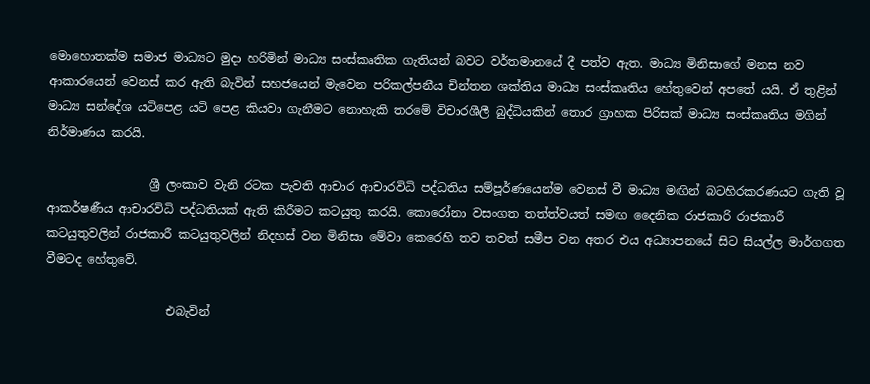මොහොතක්ම සමාජ මාධ්‍යට මුදා හරිමින් මාධ්‍ය සංස්කෘතික ගැතියන් බවට වර්තමානයේ දී පත්ව ඇත. මාධ්‍ය මිනිසාගේ මනස නව ආකාරයෙන් වෙනස් කර ඇති බැවින් සහජයෙන් මැවෙන පරිකල්පනීය චින්තන ශක්තිය මාධ්‍ය සංස්කෘතිය හේතුවෙන් අපතේ යයි. ඒ තුළින් මාධ්‍ය සන්දේශ යටිපෙළ යටි පෙළ කියවා ගැනීමට නොහැකි තරමේ විචාරශීලී බුද්ධියකින් තොර ග්‍රාහක පිරිසක් මාධ්‍ය සංස්කෘතිය මගින් නිර්මාණය කරයි.

                 ශ්‍රී ලංකාව වැනි රටක පැවති ආචාර ආචාරවිධි පද්ධතිය සම්පූර්ණයෙන්ම වෙනස් වී මාධ්‍ය මඟින් බටහිරකරණයට ගැති වූ ආකර්ෂණීය ආචාරවිධි පද්ධතියක් ඇති කිරීමට කටයුතු කරයි. කොරෝනා වසංගත තත්ත්වයත් සමඟ දෛනික රාජකාරි රාජකාරී කටයුතුවලින් රාජකාරී කටයුතුවලින් නිදහස් වන මිනිසා මේවා කෙරෙහි තව තවත් සමීප වන අතර එය අධ්‍යාපනයේ සිට සියල්ල මාර්ගගත වීමටද හේතුවේ.

                    එබැවින්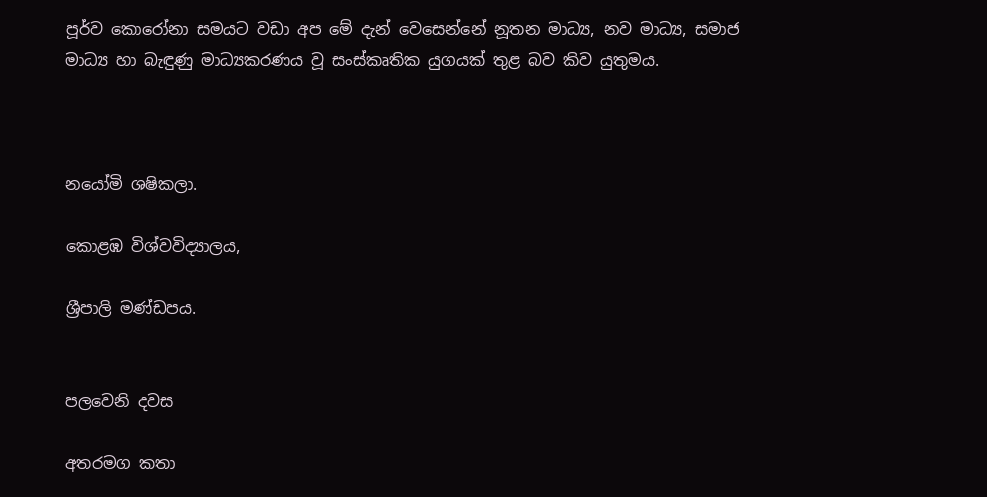පූර්ව කොරෝනා සමයට වඩා අප මේ දැන් වෙසෙන්නේ නූතන මාධ්‍ය, නව මාධ්‍ය, සමාජ මාධ්‍ය හා බැඳුණු මාධ්‍යකරණය වූ සංස්කෘතික යුගයක් තුළ බව කිව යුතුමය.



නයෝමි ශෂිකලා.

කොළඹ විශ්වවිද්‍යාලය,

ශ්‍රීපාලි මණ්ඩපය.


පලවෙනි දවස

අතරමග කතා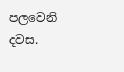පලවෙනි දවස.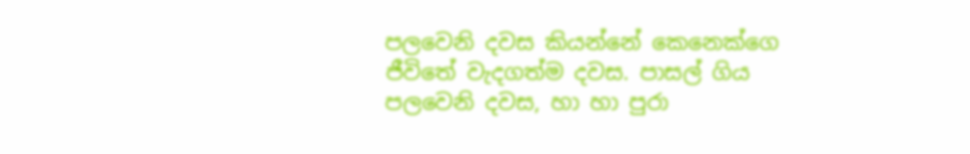පලවෙනි දවස කියන්නේ කෙනෙක්ගෙ ජීවිතේ වැදගත්ම දවස. පාසල් ගිය පලවෙනි දවස, හා හා පුරා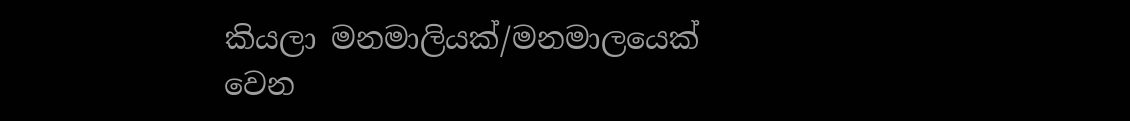කියලා මනමාලියක්/මනමාලයෙක් වෙන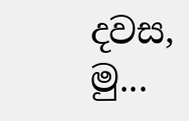දවස, මු...